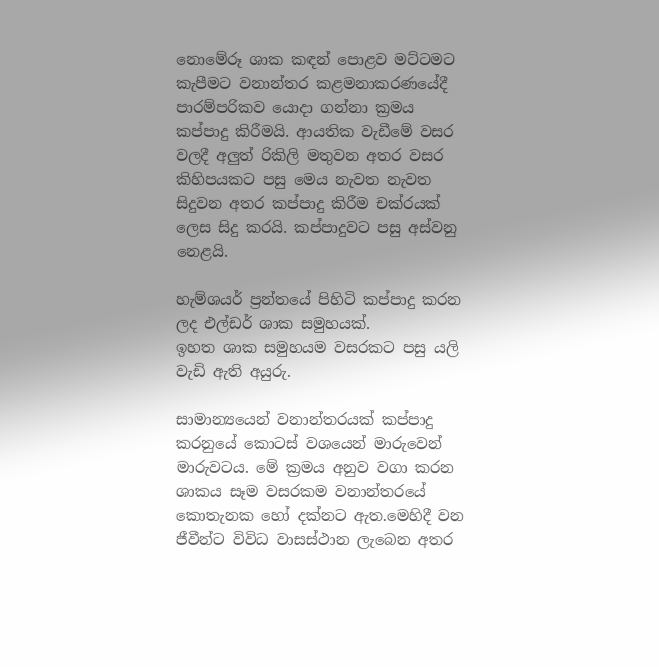නොමේරූ ශාක කඳන් පොළව මට්ටමට කැපීමට වනාන්තර කළමනාකරණයේදී පාරම්පරිකව යොදා ගන්නා ක්‍රමය කප්පාදු කිරීමයි. ආයතික වැඩීමේ වසර වලදී අලුත් රිකිලි මතුවන අතර වසර කිහිපයකට පසු මෙය නැවත නැවත සිදුවන අතර කප්පාදු කිරීම චක්රයක් ලෙස සිදු කරයි. කප්පාදුවට පසු අස්වනු නෙළයි.

හැම්ශයර් ප්‍රන්තයේ පිහිටි කප්පාදු කරන ලද එල්ඩර් ශාක සමුහයක්.
ඉහත ශාක සමුහයම වසරකට පසු යලි වැඩි ඇති අයුරු.

සාමාන්‍යයෙන් වනාන්තරයක් කප්පාදු කරනුයේ කොටස් වශයෙන් මාරුවෙන් මාරුවටය. මේ ක්‍රමය අනුව වගා කරන ශාකය සෑම වසරකම වනාන්තරයේ කොතැනක හෝ දක්නට ඇත.මෙහිදී වන ජීවීන්ට විවිධ වාසස්ථාන ලැබෙන අතර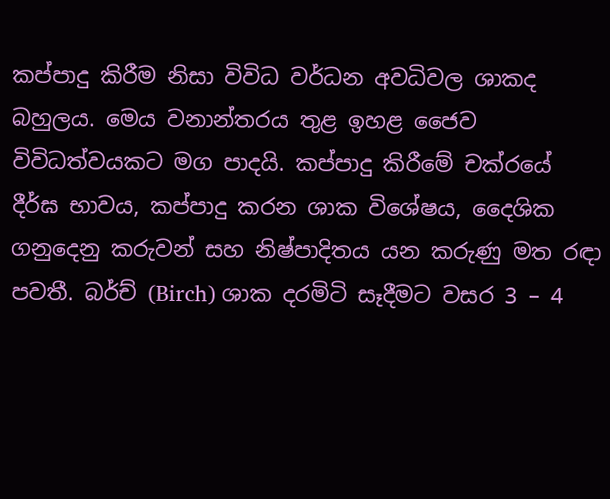කප්පාදු කිරීම නිසා විවිධ වර්ධන අවධිවල ශාකද බහුලය. මෙය වනාන්තරය තුළ ඉහළ ජෛව විවිධත්වයකට මග පාදයි. කප්පාදු කිරීමේ චක්රයේ දීර්ඝ භාවය, කප්පාදු කරන ශාක විශේෂය, දෛශික ගනුදෙනු කරුවන් සහ නිෂ්පාදිතය යන කරුණු මත රඳා පවතී. බර්ච් (Birch) ශාක දරමිටි සෑදීමට වසර 3 – 4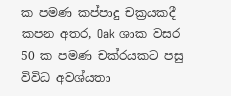ක පමණ කප්පාදු චක්‍රයකදී කපන අතර, Oak ශාක වසර 50 ක පමණ චක්රයකට පසු විවිධ අවශ්යතා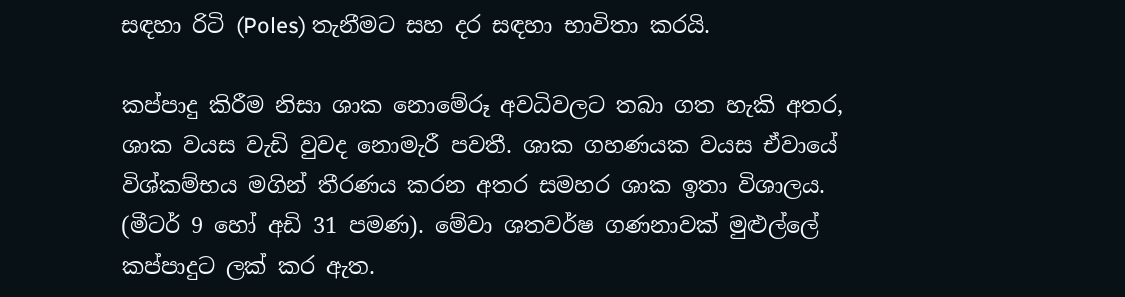සඳහා රිටි (Poles) තැනීමට සහ දර සඳහා භාවිතා කරයි.

කප්පාදු කිරීම නිසා ශාක නොමේරූ අවධිවලට තබා ගත හැකි අතර, ශාක වයස වැඩි වුවද නොමැරී පවතී. ශාක ගහණයක වයස ඒවායේ විශ්කම්භය මගින් තීරණය කරන අතර සමහර ශාක ඉතා විශාලය. (මීටර් 9 හෝ අඩි 31 පමණ). මේවා ශතවර්ෂ ගණනාවක් මුළුල්ලේ කප්පාදුට ලක් කර ඇත.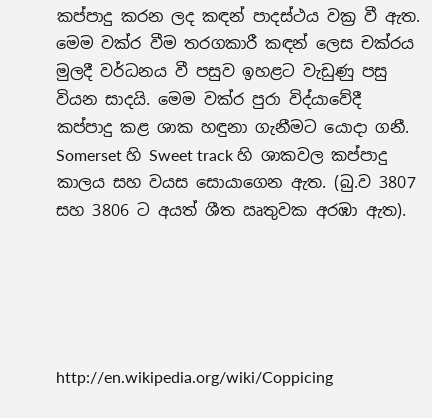කප්පාදු කරන ලද කඳන් පාදස්ථය වක්‍ර වී ඇත. මෙම වක්ර වීම තරගකාරී කඳන් ලෙස චක්රය මුලදී වර්ධනය වී පසුව ඉහළට වැඩුණු පසු වියන සාදයි. මෙම වක්ර පුරා විද්යාවේදී කප්පාදු කළ ශාක හඳුනා ගැනීමට යොදා ගනී. Somerset හි Sweet track හි ශාකවල කප්පාදු කාලය සහ වයස සොයාගෙන ඇත. (බු.ව 3807 සහ 3806 ට අයත් ශීත ඍතුවක අරඹා ඇත).





http://en.wikipedia.org/wiki/Coppicing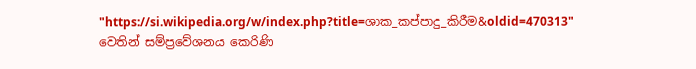"https://si.wikipedia.org/w/index.php?title=ශාක_කප්පාදු_කිරීම&oldid=470313" වෙතින් සම්ප්‍රවේශනය කෙරිණි